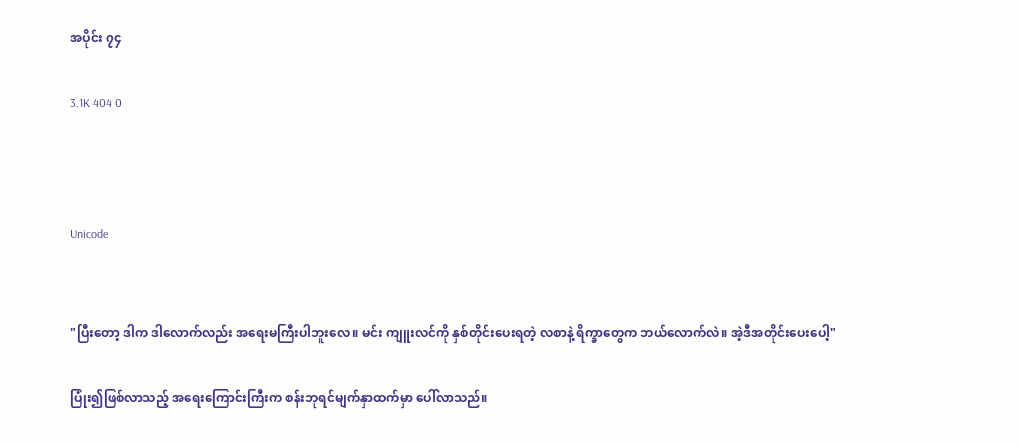အပိုင်း ၇၄

3.1K 404 0



Unicode


"ပြီးတော့ ဒါက ဒါလောက်လည်း အရေးမကြီးပါဘူးလေ။ မင်း ကျူးလင်ကို နှစ်တိုင်းပေးရတဲ့ လစာနဲ့ ရိက္ခာတွေက ဘယ်လောက်လဲ။ အဲ့ဒီအတိုင်းပေးပေါ့"

ပြုံး၍ဖြစ်လာသည့် အရေးကြောင်းကြီးက စန်းဘုရင်မျက်နှာထက်မှာ ပေါ်လာသည်။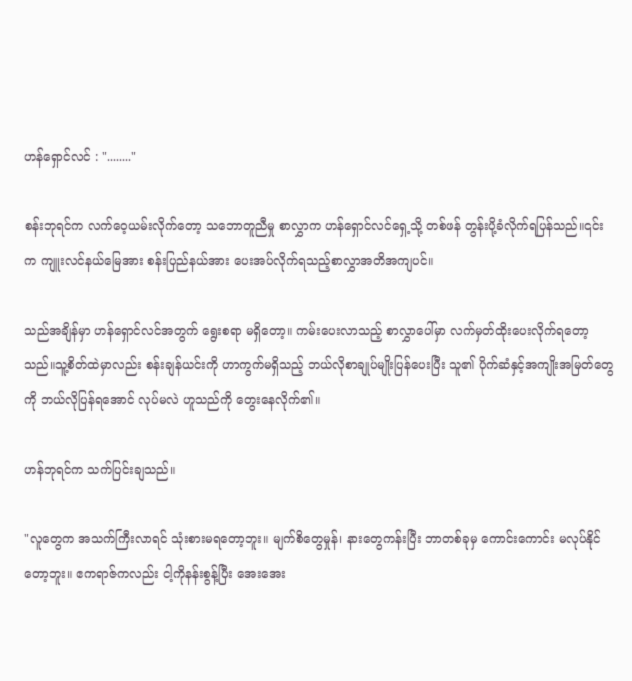ဟန်ရှောင်လင် : "........"

စန်းဘုရင်က လက်ဝေ့ယမ်းလိုက်တော့ သဘောတူညီမှု စာလွှာက ဟန်ရှောင်လင်ရှေ့သို့ တစ်ဖန် တွန်းပို့ခံလိုက်ရပြန်သည်။၎င်းက ကျူးလင်နယ်မြေအား စန်းပြည်နယ်အား ပေးအပ်လိုက်ရသည့်စာလွှာအတိအကျပင်။

သည်အချိန်မှာ ဟန်ရှောင်လင်အတွက် ရွေးစရာ မရှိတော့။ ကမ်းပေးလာသည့် စာလွှာပေါ်မှာ လက်မှတ်ထိုးပေးလိုက်ရတော့သည်။သူ့စိတ်ထဲမှာလည်း စန်းချန်ယင်းကို ဟာကွက်မရှိသည့် ဘယ်လိုစာချုပ်မျိုးပြန်ပေးပြီး သူ၏ ပိုက်ဆံနှင့်အကျိုးအမြတ်တွေကို ဘယ်လိုပြန်ရအောင် လုပ်မလဲ ဟူသည်ကို တွေးနေလိုက်၏။

ဟန်ဘုရင်က သက်ပြင်းချသည်။

"လူတွေက အသက်ကြီးလာရင် သုံးစားမရတော့ဘူး။ မျက်စိတွေမှုန်၊ နားတွေကန်းပြီး ဘာတစ်ခုမှ ကောင်းကောင်း မလုပ်နိုင်တော့ဘူး။ ဧကရာဇ်ကလည်း ငါ့ကိုနန်းစွန့်ပြီး အေးအေး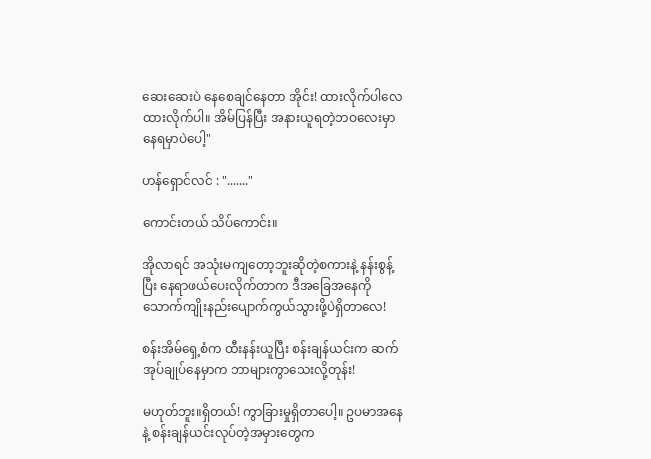ဆေးဆေးပဲ နေစေချင်နေတာ အိုင်း! ထားလိုက်ပါလေ ထားလိုက်ပါ။ အိမ်ပြန်ပြီး အနားယူရတဲ့ဘဝလေးမှာ နေရမှာပဲပေါ့"

ဟန်ရှောင်လင် : "......."

ကောင်းတယ် သိပ်ကောင်း။

အိုလာရင် အသုံးမကျတော့ဘူးဆိုတဲ့စကားနဲ့ နန်းစွန့်ပြီး နေရာဖယ်ပေးလိုက်တာက ဒီအခြေအနေကို သောက်ကျိုးနည်းပျောက်ကွယ်သွားဖို့ပဲရှိတာလေ!

စန်းအိမ်ရှေ့စံက ထီးနန်းယူပြီး စန်းချန်ယင်းက ဆက်အုပ်ချုပ်နေမှာက ဘာများကွာသေးလို့တုန်း!

မဟုတ်ဘူး။ရှိတယ်! ကွာခြားမှုရှိတာပေါ့။ ဥပမာအနေနဲ့ စန်းချန်ယင်းလုပ်တဲ့အမှားတွေက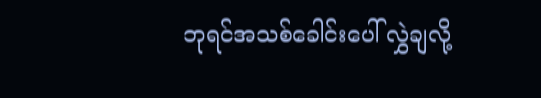ဘုရင်အသစ်ခေါင်းပေါ် လွှဲချလို့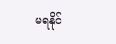မရနိုင်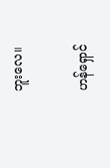ဘူးလေ။

ဟန်ရှောင်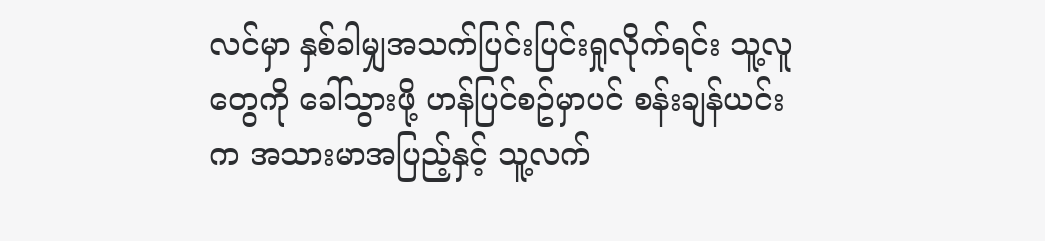လင်မှာ နှစ်ခါမျှအသက်ပြင်းပြင်းရှုလိုက်ရင်း သူ့လူတွေကို ခေါ်သွားဖို့ ဟန်ပြင်စဥ်မှာပင် စန်းချန်ယင်းက အသားမာအပြည့်နှင့် သူ့လက်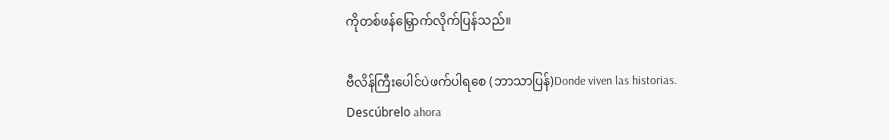ကိုတစ်ဖန်မြှောက်လိုက်ပြန်သည်။

ဗီလိန်ကြီးပေါင်ပဲဖက်ပါရစေ (ဘာသာပြန်)Donde viven las historias. Descúbrelo ahora